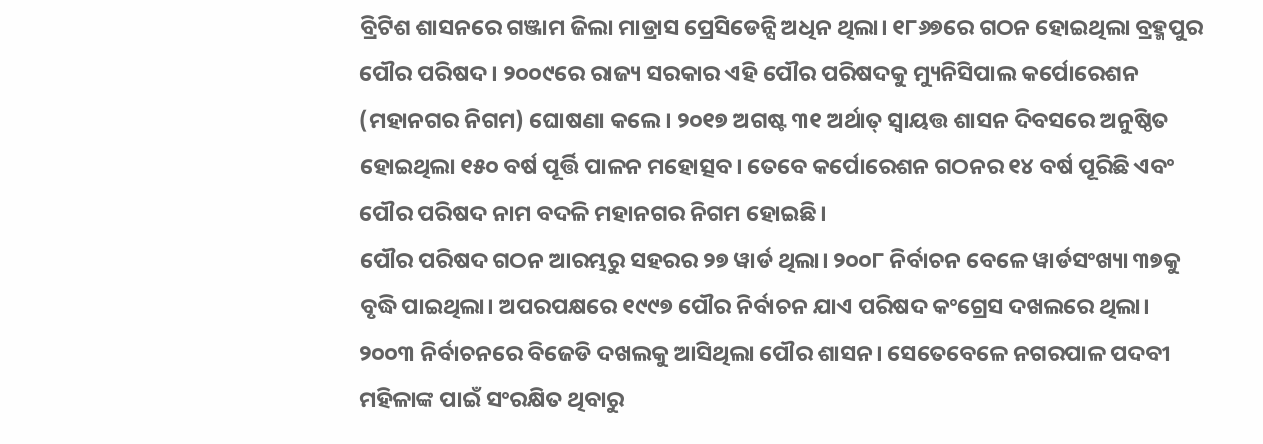ବ୍ରିଟିଶ ଶାସନରେ ଗଞ୍ଜାମ ଜିଲା ମାଡ୍ରାସ ପ୍ରେସିଡେନ୍ସି ଅଧିନ ଥିଲା। ୧୮୬୭ରେ ଗଠନ ହୋଇଥିଲା ବ୍ରହ୍ମପୁର ପୌର ପରିଷଦ। ୨୦୦୯ରେ ରାଜ୍ୟ ସରକାର ଏହି ପୌର ପରିଷଦକୁ ମ୍ୟୁନିସିପାଲ କର୍ପୋରେଶନ (ମହାନଗର ନିଗମ) ଘୋଷଣା କଲେ। ୨୦୧୭ ଅଗଷ୍ଟ ୩୧ ଅର୍ଥାତ୍ ସ୍ବାୟତ୍ତ ଶାସନ ଦିବସରେ ଅନୁଷ୍ଠିତ ହୋଇଥିଲା ୧୫୦ ବର୍ଷ ପୂର୍ତ୍ତି ପାଳନ ମହୋତ୍ସବ। ତେବେ କର୍ପୋରେଶନ ଗଠନର ୧୪ ବର୍ଷ ପୂରିଛି ଏବଂ ପୌର ପରିଷଦ ନାମ ବଦଳି ମହାନଗର ନିଗମ ହୋଇଛି।
ପୌର ପରିଷଦ ଗଠନ ଆରମ୍ଭରୁ ସହରର ୨୭ ୱାର୍ଡ ଥିଲା। ୨୦୦୮ ନିର୍ବାଚନ ବେଳେ ୱାର୍ଡସଂଖ୍ୟା ୩୭କୁ ବୃଦ୍ଧି ପାଇଥିଲା। ଅପରପକ୍ଷରେ ୧୯୯୭ ପୌର ନିର୍ବାଚନ ଯାଏ ପରିଷଦ କଂଗ୍ରେସ ଦଖଲରେ ଥିଲା। ୨୦୦୩ ନିର୍ବାଚନରେ ବିଜେଡି ଦଖଲକୁ ଆସିଥିଲା ପୌର ଶାସନ। ସେତେବେଳେ ନଗରପାଳ ପଦବୀ ମହିଳାଙ୍କ ପାଇଁ ସଂରକ୍ଷିତ ଥିବାରୁ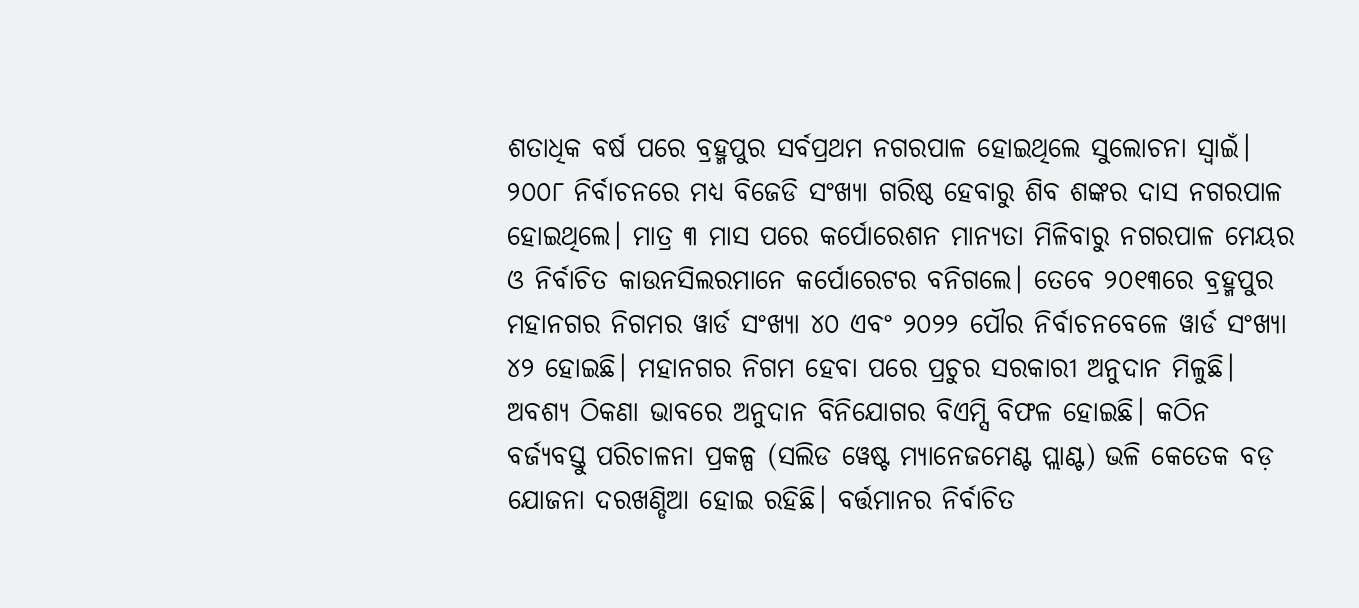ଶତାଧିକ ବର୍ଷ ପରେ ବ୍ରହ୍ମପୁର ସର୍ବପ୍ରଥମ ନଗରପାଳ ହୋଇଥିଲେ ସୁଲୋଚନା ସ୍ବାଇଁ। ୨୦୦୮ ନିର୍ବାଚନରେ ମଧ୍ୟ ବିଜେଡି ସଂଖ୍ୟା ଗରିଷ୍ଠ ହେବାରୁ ଶିବ ଶଙ୍କର ଦାସ ନଗରପାଳ ହୋଇଥିଲେ। ମାତ୍ର ୩ ମାସ ପରେ କର୍ପୋରେଶନ ମାନ୍ୟତା ମିଳିବାରୁ ନଗରପାଳ ମେୟର ଓ ନିର୍ବାଚିତ କାଉନସିଲରମାନେ କର୍ପୋରେଟର ବନିଗଲେ। ତେବେ ୨୦୧୩ରେ ବ୍ରହ୍ମପୁର ମହାନଗର ନିଗମର ୱାର୍ଡ ସଂଖ୍ୟା ୪୦ ଏବଂ ୨୦୨୨ ପୌର ନିର୍ବାଚନବେଳେ ୱାର୍ଡ ସଂଖ୍ୟା ୪୨ ହୋଇଛି। ମହାନଗର ନିଗମ ହେବା ପରେ ପ୍ରଚୁର ସରକାରୀ ଅନୁଦାନ ମିଳୁଛି। ଅବଶ୍ୟ ଠିକଣା ଭାବରେ ଅନୁଦାନ ବିନିଯୋଗର ବିଏମ୍ସି ବିଫଳ ହୋଇଛି। କଠିନ ବର୍ଜ୍ୟବସ୍ତୁ ପରିଚାଳନା ପ୍ରକଳ୍ପ (ସଲିଡ ୱେଷ୍ଟ ମ୍ୟାନେଜମେଣ୍ଟ ପ୍ଲାଣ୍ଟ) ଭଳି କେତେକ ବଡ଼ ଯୋଜନା ଦରଖଣ୍ଡିଆ ହୋଇ ରହିଛି। ବର୍ତ୍ତମାନର ନିର୍ବାଚିତ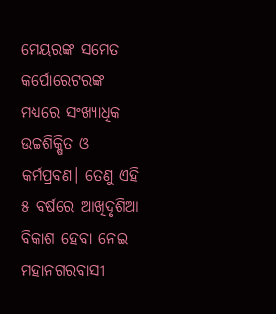ମେୟରଙ୍କ ସମେତ କର୍ପୋରେଟରଙ୍କ ମଧ୍ୟରେ ସଂଖ୍ୟାଧିକ ଉଚ୍ଚଶିକ୍ଷିତ ଓ କର୍ମପ୍ରବଣ। ତେଣୁ ଏହି ୫ ବର୍ଷରେ ଆଖିଦୃଶିଆ ବିକାଶ ହେବା ନେଇ ମହାନଗରବାସୀ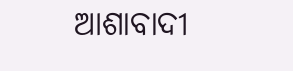ଆଶାବାଦୀ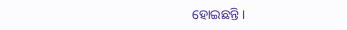ହୋଇଛନ୍ତି।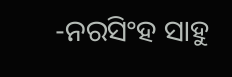-ନରସିଂହ ସାହୁ